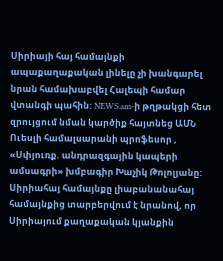Սիրիայի հայ համայնքի ապաքաղաքական լինելը չի խանգարել նրան համախաբվել Հալեպի համար վտանգի պահին: NEWS.am-ի թղթակցի հետ զրույցում նման կարծիք հայտնեց ԱՄՆ Ուեսլի համալսարանի պրոֆեսոր , «Սփյուռք. անդրազգային կապերի ամսագրի» խմբագիր Խաչիկ Թոլոլյանը: Սիրիահայ համայնքը լիաբանանահայ համայնքից տարբերվում է նրանով, որ Սիրիայում քաղաքական կյանքին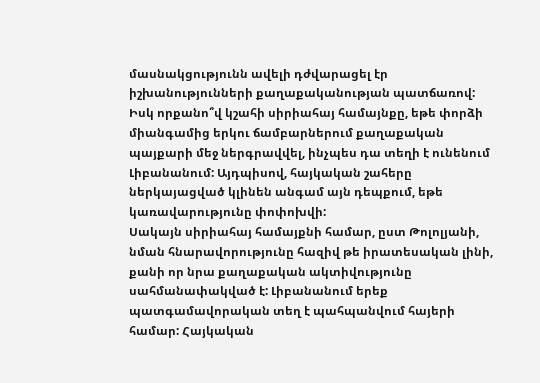մասնակցությունն ավելի դժվարացել էր իշխանությունների քաղաքականության պատճառով:
Իսկ որքանո՞վ կշահի սիրիահայ համայնքը, եթե փորձի միանգամից երկու ճամբարներում քաղաքական պայքարի մեջ ներգրավվել, ինչպես դա տեղի է ունենում Լիբանանում: Այդպիսով, հայկական շահերը ներկայացված կլինեն անգամ այն դեպքում, եթե կառավարությունը փոփոխվի:
Սակայն սիրիահայ համայքնի համար, ըստ Թոլոլյանի, նման հնարավորությունը հազիվ թե իրատեսական լինի, քանի որ նրա քաղաքական ակտիվությունը սահմանափակված է: Լիբանանում երեք պատգամավորական տեղ է պահպանվում հայերի համար: Հայկական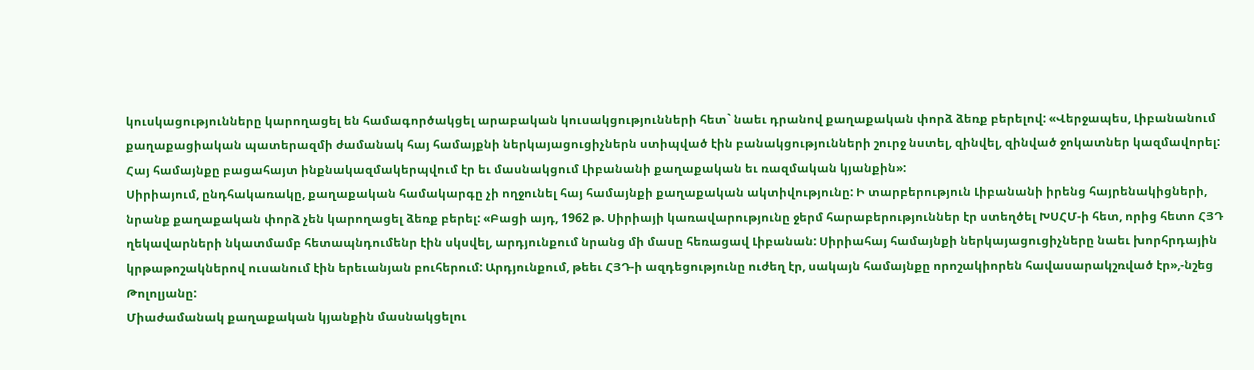կուսկացությունները կարողացել են համագործակցել արաբական կուսակցությունների հետ` նաեւ դրանով քաղաքական փորձ ձեռք բերելով: «Վերջապես, Լիբանանում քաղաքացիական պատերազմի ժամանակ հայ համայքնի ներկայացուցիչներն ստիպված էին բանակցությունների շուրջ նստել, զինվել, զինված ջոկատներ կազմավորել: Հայ համայնքը բացահայտ ինքնակազմակերպվում էր եւ մասնակցում Լիբանանի քաղաքական եւ ռազմական կյանքին»:
Սիրիայում, ընդհակառակը, քաղաքական համակարգը չի ողջունել հայ համայնքի քաղաքական ակտիվությունը: Ի տարբերություն Լիբանանի իրենց հայրենակիցների, նրանք քաղաքական փորձ չեն կարողացել ձեռք բերել: «Բացի այդ, 1962 թ. Սիրիայի կառավարությունը ջերմ հարաբերություններ էր ստեղծել ԽՍՀՄ-ի հետ, որից հետո ՀՅԴ ղեկավարների նկատմամբ հետապնդումենր էին սկսվել, արդյունքում նրանց մի մասը հեռացավ Լիբանան: Սիրիահայ համայնքի ներկայացուցիչները նաեւ խորհրդային կրթաթոշակներով ուսանում էին երեւանյան բուհերում: Արդյունքում, թեեւ ՀՅԴ-ի ազդեցությունը ուժեղ էր, սակայն համայնքը որոշակիորեն հավասարակշռված էր»,-նշեց Թոլոլյանը:
Միաժամանակ քաղաքական կյանքին մասնակցելու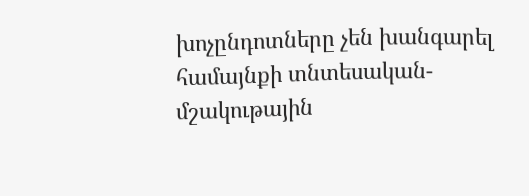խոչընդոտները չեն խանգարել համայնքի տնտեսական-մշակութային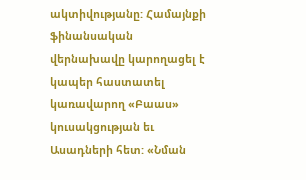ակտիվությանը: Համայնքի ֆինանսական վերնախավը կարողացել է կապեր հաստատել կառավարող «Բաաս» կուսակցության եւ Ասադների հետ: «Նման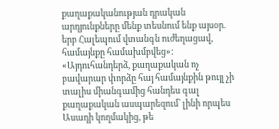քաղաքականության դրական արդյունքները մենք տեսնում ենք այսօր. երբ Հալեպում վտանգն ուժեղացավ, համայնքը համախմբվեց»:
«Այդուհանդերձ, քաղաքական ոչ բավարար փորձը հայ համայնքին թույլ չի տալիս միանգամից հանդես գալ քաղաքական ասպարեզում` լինի որպես Ասադի կողմակից, թե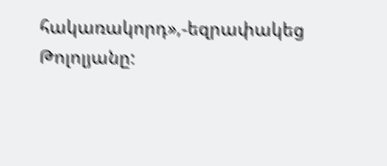հակառակորդ»,-եզրափակեց Թոլոլյանը: